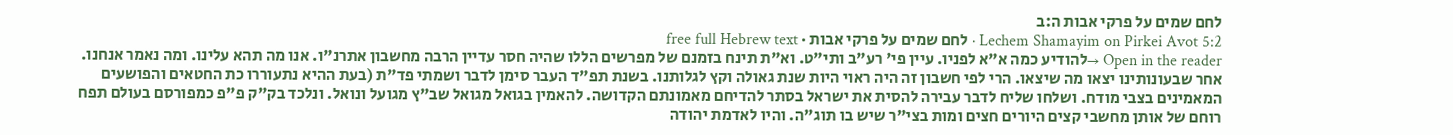לחם שמים על פרקי אבות ה:ב
Lechem Shamayim on Pirkei Avot 5:2 · לחם שמים על פרקי אבות · free full Hebrew text
Open in the reader →להודיע כמה א"א לפניו. עיין פי' רע"ב ותי"ט. וא"ת תינח בזמנם של מפרשים הללו שהיה חסר עדיין הרבה מחשבון אתרנ"ו. אנו מה תהא עלינו. ומה נאמר אנחנו. אחר שבעונותינו יצאו מה שיצאו. הרי לפי חשבון זה היה ראוי היות שנת גאולה וקץ לגלותנו. בשנת תפ"ד העבר סימן לדבר ושמתי פד"ת (בעת ההיא נתעוררו כת החטאים והפושעים המאמינים בצבי מודח. ושלחו שליח לדבר עבירה להסית את ישראל בסתר להדיחם מאמונתם הקדושה. להאמין בגואל מגואל שב"ץ מגועל ונואל. ונלכד בק"ק פ"פ כמפורסם בעולם תפח רוחם של אותן מחשבי קצים היורים חצים ומות בצי"ר שיש בו תוג"ה. והיו לאדמת יהודה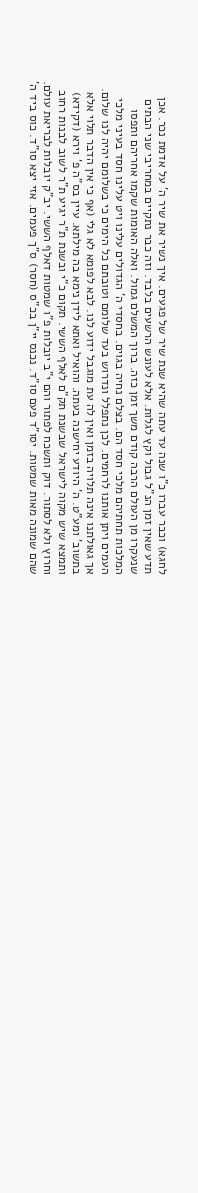לחגא) וכבר עברו כ"ו שנה עד עתה שהיא שנת שיר של פגעים. איך נשיר את שיר ה' על אדמת נכר. אכן תדע שאין זמן הנ"ל גבול וקץ לגלות. אלא לעונש הרשעים בלבד. וזה כבר נתקיים במחריבי שני הבתים שנעקרו מן העולם הרבה קודם משך זמן כזה. ברוך המשלם גמול. ואלה האומות שקמו אחריהם ותפסו המלכות תחתיהם מלכי חסד הם. בצלם נחיה בגוים. בחסדי ה' הגדולים עלינו ויט עלינו חסד בעיני מלכי העמים ויתן אותנו לרחמים. לכן נתפלל ונדרוש בעד שלומם וטובתם כל הימים כי בשלומם יהיה לנו שלום. אך גאולתנו אינה תלויה בזמן ואין לה עת מוגבל ידוע לנו. לבא לפומא לא גלי (אף כי אין הדבר תלוי אלא בתשוב' ומע"ט. ה' היודע יחישנה בעתה. והואיל ואתא לידן נימא בה מילתא. עיין בס"ה פ' וירא (דקידא) ותמצא שיש מקוה לישראל שבשנת תק"ם לאלף הששי. תקום כ"י ובשנת ת"ר יגיע ת"ר לשוב לבנות רחוב וחרוץ ולא לסתור. דוק ותשכח לפתור והם י"ב יובלות פ"ו שמטות דאלף הששי. יב"ק יובלות לבריאת עולם. שהם שמונה מאות שמטות. יסו"ד פעם סו"ד. נכנס יי"ן בכ"ס (חסר) ס"ך פעמים. אזי יצא סו"ד. כוס ביד ה'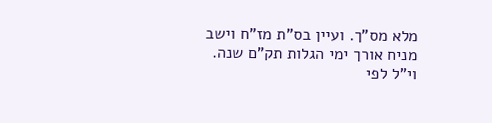מלא מס"ך. ועיין בס"ת מז"ח וישב מניח אורך ימי הגלות תק"ם שנה. וי"ל לפי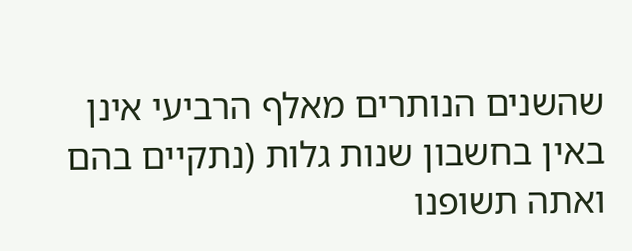שהשנים הנותרים מאלף הרביעי אינן באין בחשבון שנות גלות (נתקיים בהם ואתה תשופנו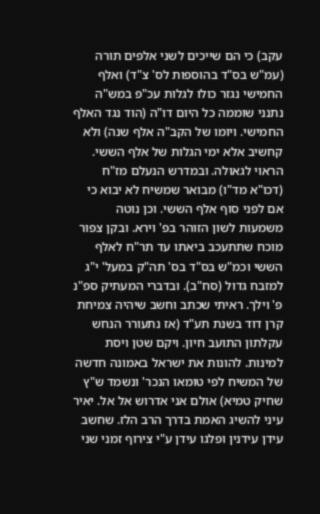עקב) כי הם שייכים לשני אלפים תורה (עמ"ש בס"ד בהוספות לס' צ"ד) ואלף החמישי נגזר כולו לגלות עכ"פ במש"ה נתנני שוממה כל היום דו"ה (הוד נגד האלף החמישי. ויומו של הקב"ה אלף שנה) ולא קחשיב אלא ימי הגלות של אלף הששי. הראוי לגאולה. ובמדרש הנעלם מז"ח (דכו"א מד"ו) מבואר שמשיח לא יבוא כי אם לפני סוף אלף הששי. וכן נוטה משמעות לשון הזוהר בפ' וירא. ובקן צפור מוכח שתתעכב ביאתו עד תר"ח לאלף הששי וכמ"ש בס"ד בס' תה"ק במעל' י"ג למזבח גדול (סח"ב). ובדברי המעתיק ספ"נ פ' וילך. ראיתי שכתב וחשב שיהיה צמיחת קרן דוד בשנת תע"ד (אז נתעורר הנחש עקלתון התועב חיון. ויקם שטן ויסת למינות. להונות את ישראל באמונה חדשה של המשיח לפי טומאו הנכר' ונשמד ש"ץ שחיק טמיא) אולם אני אדרוש אל אל. יאיר עיני להשיג האמת בדרך הרב הלז. שחשב עידן עידנין ופלגו עידן ע"י צירוף זמני שני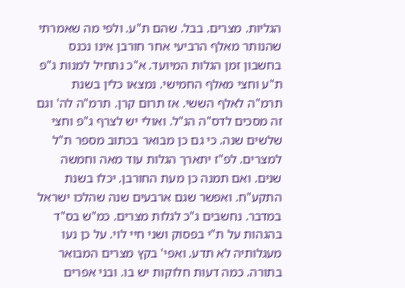הגליות. מצרים. בבל. שהם ת"ע. ולפי מה שאמרתי שהנותר מאלף הרביעי אחר חורבן אינו נכנס בחשבון זמן הגלות המיועד. א"כ נתחיל למנות ג"פ ת"ע וחצי מאלף החמישי. נמצאו כלין בשנת תרמ"ה לאלף הששי. אז תרום קרן. תרמ"ה לה' וגם זה מסכים לדס"ה הנ"ל. ואולי יש לצרף ג"פ וחצי שלשים שנה. כי גם כן מבואר בכתוב מספר ת"ל למצרים. לפ"ז יתארך הגלות עוד מאה וחמשה שנים. ואם תמנה כן מעת החורבן. יכלו בשנת התקע"ח. ואפשר שגם ארבעים שנה שהלכו ישראל במדבר. נחשבים ג"כ לגלות מצרים. כמ"ש בס"ד בהגהות על ת"י בפסוק ושני חיי לוי. על כן נעו מעגלותיה לא תדע. ואפי' בקץ מצרים המבואר בתורה. כמה דעות חלוקות יש בו. ובני אפרים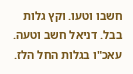חשבו וטעו. וקץ גלות בבל. דניאל חשב וטעה. עאכ"ו בגלות החל הלז.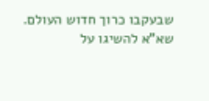שבעקבו כרוך חדוש העולם. שא"א להשיגו על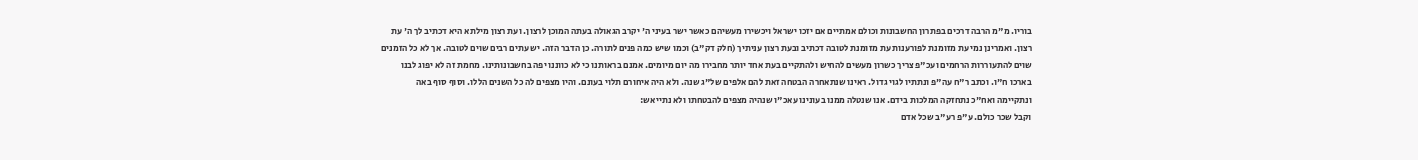בוריו. מ"מ הרבה דרכים בפתרון החשבונות וכולם אמתיים אם יזכו ישראל ויכשירו מעשיהם כאשר ישר בעיני ה' יקרב הגאולה בעתה המוכן לרצון. ועת רצון מילתא היא דכתיב לך ה' עת רצון. ואמרינן נמי עת מזומנת לפורענות עת מזומנת לטובה דכתיב ובעת רצון עניתיך (חלק דק"ב) וכמו שיש כמה פנים לתורה. כן הדבר הזה. יש עתים רבים שוים לטובה. אך לא כל הזמנים שוים להתעוררות הרחמים ועכ"פ צריך כשרון מעשים להחיש ולהתקיים בעת אחד יותר מחבירו מה יום מיומים. אמנם בראותנו כי לא כווננו יפה בחשבונותינו. מחמת זה לא יפוג לבנו בארכו ח"ו. וכתב ר"ח עה"פ ונתתיו לגוי גדול. ראינו שנתאחרה הבטחה זאת להם אלפים של"ג שנה. ולא היה איחורם תלוי בעונם. והיו מצפים לה כל השנים הללו. וסוף סוף באה ונתקיימה ואח"כ נתחזקה המלכות בידם. אנו שנטלה ממנו בעונינו עאכ"ו שנהיה מצפים להבטחתו ולא נתייאש:
וקבל שכר כולם. ע"פ רע"ב שכל אדם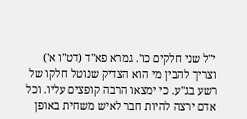י"ל שני חלקים כו'. גמרא פא"ד (דט"ו א') וצריך להבין מי הוא הצדיק שנוטל חלקו של רשע בג"ע. כי ימצאו הרבה קופצים עליו. וכל אדם ירצה להיות חבר לאיש משחית באופן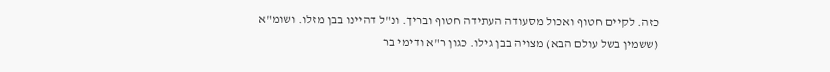כזה. לקיים חטוף ואכול מסעודה העתידה חטוף ובריך. ונ"ל דהיינו בבן מזלו. ושומ"א (ששמין בשל עולם הבא) מצויה בבן גילו. כגון ר"א ודימי בר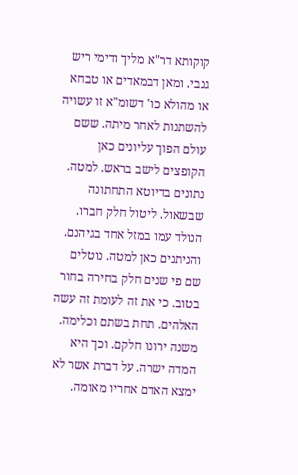קוקותא דר"א מליך ודימי ריש גנבי. ומאן דבמאדים או טבחא או מהולא כו' דשומ"א זו עשויה להשתנות לאחר מיתה. ששם עולם הפוך עליונים כאן הקופצים לישב בראש. למטה. נתונים בדיוטא התחתונה שבשאול. ליטול חלק חברו. הנולד עמו במזל אחד בגיהנם. והניתנים כאן למטה. נוטלים שם פי שנים חלק בחירה בחור בטוב. כי את זה לעומת זה עשה האלהים. תחת בשתם וכלימה. משנה ירונו חלקם. וכך היא המדה ישרה. על דברת אשר לא ימצא האדם אחריו מאומה.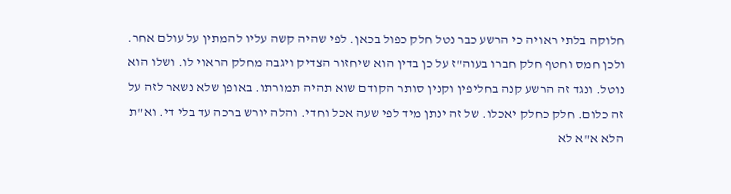חלוקה בלתי ראויה כי הרשע כבר נטל חלק כפול בכאן. לפי שהיה קשה עליו להמתין על עולם אחר. ולכן חמס וחטף חלק חברו בעוה"ז על כן בדין הוא שיחזור הצדיק ויגבה מחלק הראוי לו. ושלו הוא נוטל. ונגד זה הרשע קנה בחליפין וקנין סותר הקודם שוא תהיה תמורתו. באופן שלא נשאר לזה על זה כלום. חלק כחלק יאכלו. של זה ינתן מיד לפי שעה אכל וחדי. והלה יורש ברכה עד בלי די. וא"ת הלא א"א לא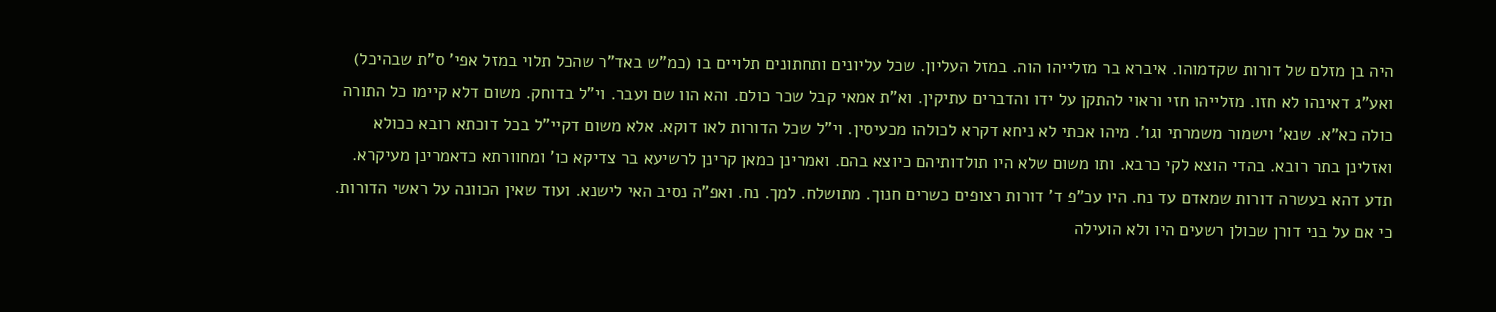היה בן מזלם של דורות שקדמוהו. איברא בר מזלייהו הוה. במזל העליון. שכל עליונים ותחתונים תלויים בו (כמ"ש באד"ר שהכל תלוי במזל אפי' ס"ת שבהיכל) ואע"ג דאינהו לא חזו. מזלייהו חזי וראוי להתקן על ידו והדברים עתיקין. וא"ת אמאי קבל שכר כולם. והא הוו שם ועבר. וי"ל בדוחק. משום דלא קיימו כל התורה כולה כא"א. שנא' וישמור משמרתי וגו'. מיהו אכתי לא ניחא דקרא לכולהו מכעיסין. וי"ל שכל הדורות לאו דוקא. אלא משום דקיי"ל בכל דוכתא רובא ככולא ואזלינן בתר רובא. בהדי הוצא לקי כרבא. ותו משום שלא היו תולדותיהם כיוצא בהם. ואמרינן כמאן קרינן לרשיעא בר צדיקא כו' ומחוורתא כדאמרינן מעיקרא. תדע דהא בעשרה דורות שמאדם עד נח. היו עכ"פ ד' דורות רצופים כשרים חנוך. מתושלח. למך. נח. ואפ"ה נסיב האי לישנא. ועוד שאין הכוונה על ראשי הדורות. כי אם על בני דורן שכולן רשעים היו ולא הועילה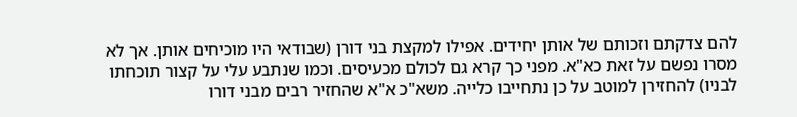להם צדקתם וזכותם של אותן יחידים. אפילו למקצת בני דורן (שבודאי היו מוכיחים אותן. אך לא מסרו נפשם על זאת כא"א. מפני כך קרא גם לכולם מכעיסים. וכמו שנתבע עלי על קצור תוכחתו לבניו) להחזירן למוטב על כן נתחייבו כלייה. משא"כ א"א שהחזיר רבים מבני דורו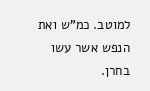למוטב. כמ"ש ואת הנפש אשר עשו בחרן.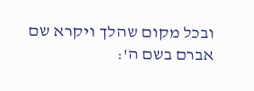ובכל מקום שהלך ויקרא שם אברם בשם ה':